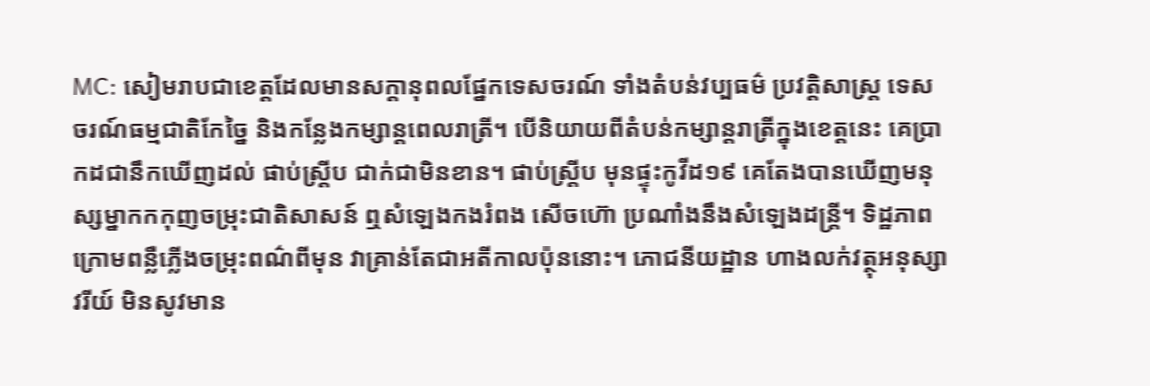MC: សៀមរាបជាខេត្តដែលមានសក្ដានុពលផ្នែកទេសចរណ៍ ទាំងតំបន់វប្បធម៌ ប្រវត្តិសាស្ត្រ ទេសចរណ៍ធម្មជាតិកែច្នៃ និងកន្លែងកម្សាន្តពេលរាត្រី។ បើនិយាយពីតំបន់កម្សាន្តរាត្រីក្នុងខេត្តនេះ គេប្រាកដជានឹកឃើញដល់ ផាប់ស្ត្រីប ជាក់ជាមិនខាន។ ផាប់ស្ត្រីប មុនផ្ទុះកូវីដ១៩ គេតែងបានឃើញមនុស្សម្នាកកកុញចម្រុះជាតិសាសន៍ ឮសំឡេងកងរំពង សើចហ៊ោ ប្រណាំងនឹងសំឡេងដន្ត្រី។ ទិដ្ឋភាពក្រោមពន្លឺភ្លើងចម្រុះពណ៌ពីមុន វាគ្រាន់តែជាអតីកាលប៉ុននោះ។ ភោជនីយដ្ឋាន ហាងលក់វត្ថុអនុស្សាវរីយ៍ មិនសូវមាន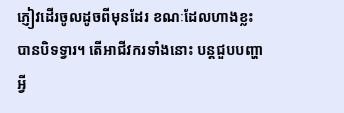ភ្ញៀវដើរចូលដូចពីមុនដែរ ខណៈដែលហាងខ្លះបានបិទទ្វារ។ តើអាជីវករទាំងនោះ បន្តជួបបញ្ហាអ្វី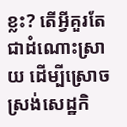ខ្លះ? តើអ្វីគួរតែជាដំណោះស្រាយ ដើម្បីស្រោចស្រង់សេដ្ឋកិ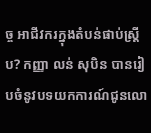ច្ច អាជីវករក្នុងតំបន់ផាប់ស្ត្រីប? កញ្ញា លន់ សុបិន បានរៀបចំនូវបទយកការណ៍ជូនលោ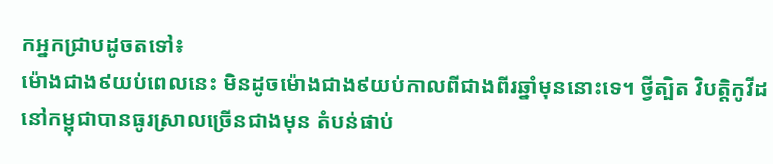កអ្នកជ្រាបដូចតទៅ៖
ម៉ោងជាង៩យប់ពេលនេះ មិនដូចម៉ោងជាង៩យប់កាលពីជាងពីរឆ្នាំមុននោះទេ។ ថ្វីត្បិត វិបត្តិកូវីដនៅកម្ពុជាបានធូរស្រាលច្រើនជាងមុន តំបន់ផាប់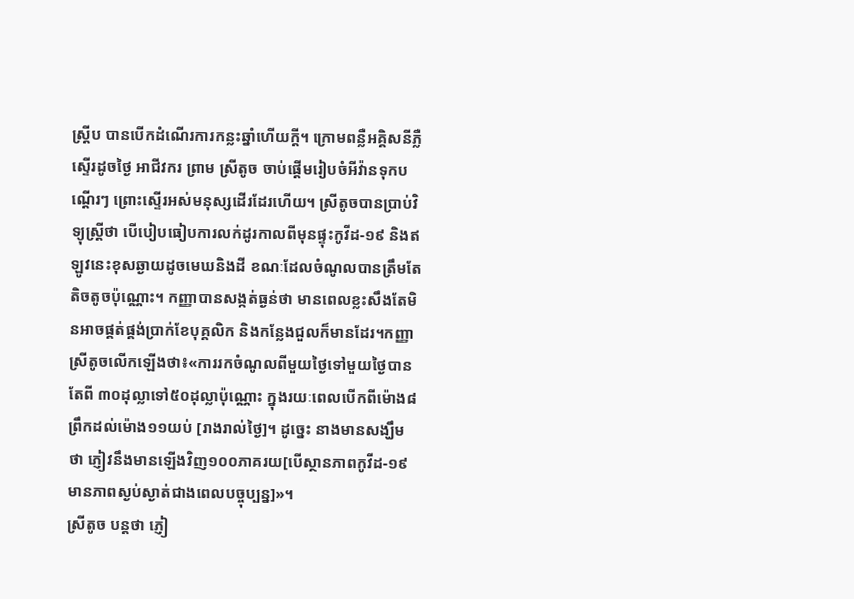ស្ត្រីប បានបើកដំណើរការកន្លះឆ្នាំហើយក្ដី។ ក្រោមពន្លឺអគ្គិសនីភ្លឺស្ទើរដូចថ្ងៃ អាជីវករ ព្រាម ស្រីតូច ចាប់ផ្ដើមរៀបចំអីវ៉ានទុកបណ្ដើរៗ ព្រោះស្ទើរអស់មនុស្សដើរដែរហើយ។ ស្រីតូចបានប្រាប់វិទ្យុស្ត្រីថា បើបៀបធៀបការលក់ដូរកាលពីមុនផ្ទុះកូវីដ-១៩ និងឥឡូវនេះខុសឆ្ងាយដូចមេឃនិងដី ខណៈដែលចំណូលបានត្រឹមតែតិចតូចប៉ុណ្ណោះ។ កញ្ញាបានសង្កត់ធ្ងន់ថា មានពេលខ្លះសឹងតែមិនអាចផ្គត់ផ្គង់ប្រាក់ខែបុគ្គលិក និងកន្លែងជួលក៏មានដែរ។កញ្ញាស្រីតូចលើកឡើងថា៖«ការរកចំណូលពីមួយថ្ងៃទៅមួយថ្ងៃបានតែពី ៣០ដុល្លាទៅ៥០ដុល្លាប៉ុណ្ណោះ ក្នុងរយៈពេលបើកពីម៉ោង៨ព្រឹកដល់ម៉ោង១១យប់ [រាងរាល់ថ្ងៃ]។ ដូច្នេះ នាងមានសង្ឃឹមថា ភ្ញៀវនឹងមានឡើងវិញ១០០ភាគរយ[បើស្ថានភាពកូវីដ-១៩មានភាពស្ងប់ស្ងាត់ជាងពេលបច្ចុប្បន្ន]»។
ស្រីតូច បន្តថា ភ្ញៀ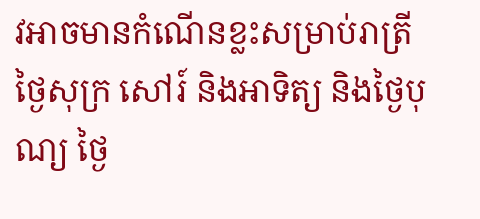វអាចមានកំណើនខ្លះសម្រាប់រាត្រីថ្ងៃសុក្រ សៅរ៍ និងអាទិត្យ និងថ្ងៃបុណ្យ ថ្ងៃ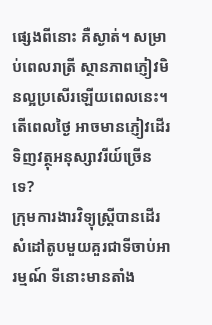ផ្សេងពីនោះ គឺស្ងាត់។ សម្រាប់ពេលរាត្រី ស្ថានភាពភ្ញៀវមិនល្អប្រសើរឡើយពេលនេះ។ តើពេលថ្ងៃ អាចមានភ្ញៀវដើរទិញវត្ថុអនុស្សាវរីយ៍ច្រើនទេ?
ក្រុមការងារវិទ្យុស្ត្រីបានដើរសំដៅតូបមួយគួរជាទីចាប់អារម្មណ៍ ទីនោះមានតាំង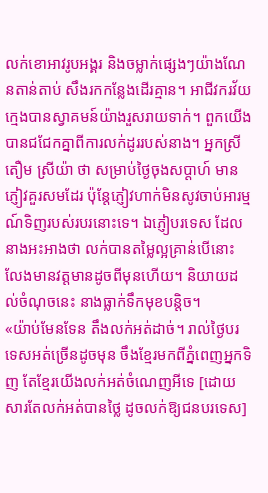លក់ខោអាវរូបអង្គរ និងចម្លាក់ផ្សេងៗយ៉ាងណែនតាន់តាប់ សឹងរកកន្លែងដើរគ្មាន។ អាជីវករវ័យក្មេងបានស្វាគមន៍យ៉ាងរួសរាយទាក់។ ពួកយើងបានជជែកគ្នាពីការលក់ដូររបស់នាង។ អ្នកស្រី តឿម ស្រីយ៉ា ថា សម្រាប់ថ្ងៃចុងសប្ដាហ៍ មានភ្ញៀវគួរសមដែរ ប៉ុន្តែភ្ញៀវហាក់មិនសូវចាប់អារម្មណ៍ទិញរបស់របរនោះទេ។ ឯភ្ញៀបរទេស ដែលនាងអះអាងថា លក់បានតម្លៃល្អគ្រាន់បើនោះ លែងមានវត្តមានដូចពីមុនហើយ។ និយាយដល់ចំណុចនេះ នាងធ្លាក់ទឹកមុខបន្តិច។
«យ៉ាប់មែនទែន តឹងលក់អត់ដាច់។ រាល់ថ្ងៃបរទេសអត់ច្រើនដូចមុន ចឹងខ្មែរមកពីភ្នំពេញអ្នកទិញ តែខ្មែរយើងលក់អត់ចំណេញអីទេ [ដោយសារតែលក់អត់បានថ្លៃ ដូចលក់ឱ្យជនបរទេស]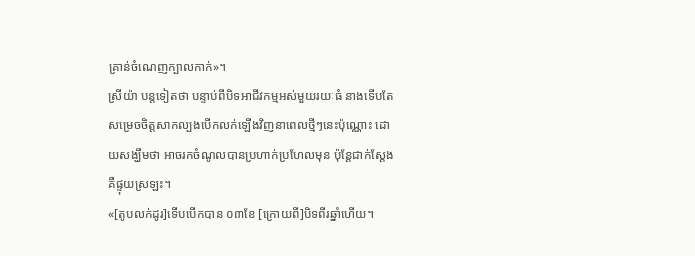គ្រាន់ចំណេញក្បាលកាក់»។
ស្រីយ៉ា បន្តទៀតថា បន្ទាប់ពីបិទអាជីវកម្មអស់មួយរយៈធំ នាងទើបតែសម្រេចចិត្តសាកល្បងបើកលក់ឡើងវិញនាពេលថ្មីៗនេះប៉ុណ្ណោះ ដោយសង្ឃឹមថា អាចរកចំណូលបានប្រហាក់ប្រហែលមុន ប៉ុន្តែជាក់ស្ដែងគឺផ្ទុយស្រឡះ។
«[តូបលក់ដូរ]ទើបបើកបាន ០៣ខែ [ក្រោយពី]បិទពីរឆ្នាំហើយ។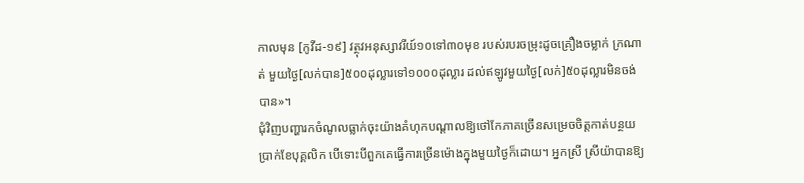កាលមុន [កូវីដ-១៩] វត្ថុវអនុស្សាវរីយ៍១០ទៅ៣០មុខ របស់របរចម្រុះដូចគ្រឿងចម្លាក់ ក្រណាត់ មួយថ្ងៃ[លក់បាន]៥០០ដុល្លារទៅ១០០០ដុល្លារ ដល់ឥឡូវមួយថ្ងៃ[លក់]៥០ដុល្លារមិនចង់បាន»។
ជុំវិញបញ្ហារកចំណូលធ្លាក់ចុះយ៉ាងគំហុកបណ្ដាលឱ្យថៅកែភាគច្រើនសម្រេចចិត្តកាត់បន្ថយប្រាក់ខែបុគ្គលិក បើទោះបីពួកគេធ្វើការច្រើនម៉ោងក្នុងមួយថ្ងៃក៏ដោយ។ អ្នកស្រី ស្រីយ៉ាបានឱ្យ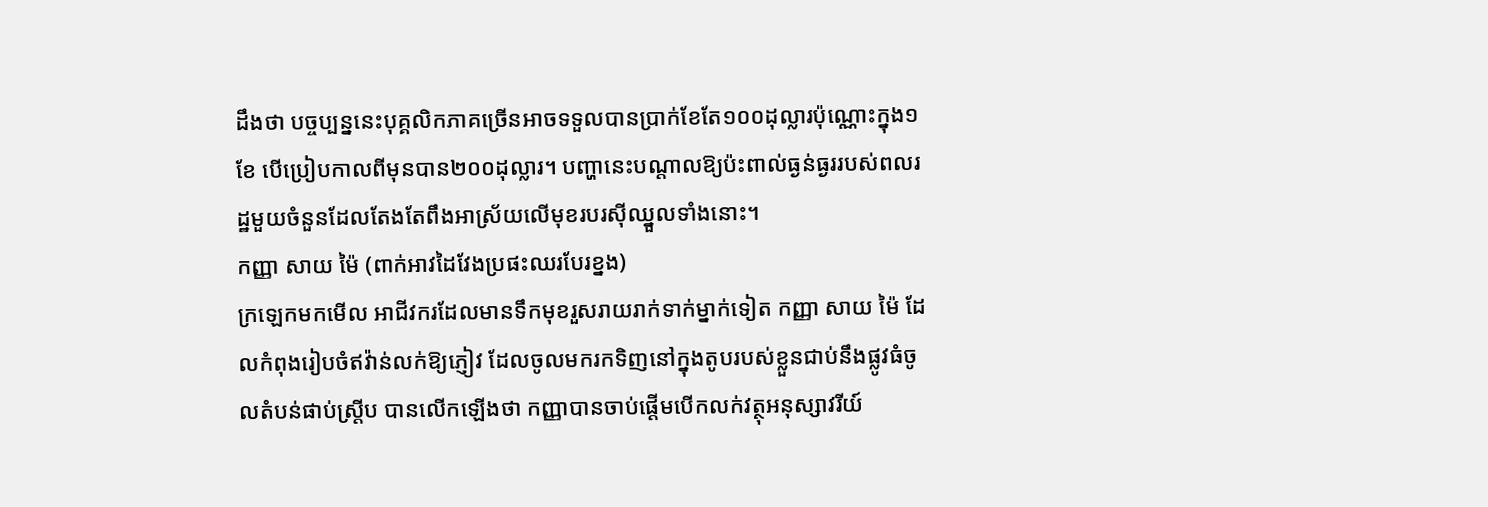ដឹងថា បច្ចប្បន្ននេះបុគ្គលិកភាគច្រើនអាចទទួលបានប្រាក់ខែតែ១០០ដុល្លារប៉ុណ្ណោះក្នុង១ខែ បើប្រៀបកាលពីមុនបាន២០០ដុល្លារ។ បញ្ហានេះបណ្ដាលឱ្យប៉ះពាល់ធ្ងន់ធ្ងររបស់ពលរដ្ឋមួយចំនួនដែលតែងតែពឹងអាស្រ័យលើមុខរបរស៊ីឈ្នួលទាំងនោះ។
កញ្ញា សាយ ម៉ៃ (ពាក់អាវដៃវែងប្រផះឈរបែរខ្នង)
ក្រឡេកមកមើល អាជីវករដែលមានទឹកមុខរួសរាយរាក់ទាក់ម្នាក់ទៀត កញ្ញា សាយ ម៉ៃ ដែលកំពុងរៀបចំឥវ៉ាន់លក់ឱ្យភ្ញៀវ ដែលចូលមករកទិញនៅក្នុងតូបរបស់ខ្លួនជាប់នឹងផ្លូវធំចូលតំបន់ផាប់ស្រ្តីប បានលើកឡើងថា កញ្ញាបានចាប់ផ្ដើមបើកលក់វត្ថុអនុស្សាវរីយ៍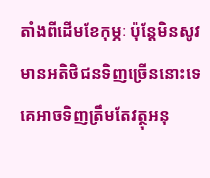តាំងពីដើមខែកុម្ភៈ ប៉ុន្តែមិនសូវមានអតិថិជនទិញច្រើននោះទេ គេអាចទិញត្រឹមតែវត្ថុអនុ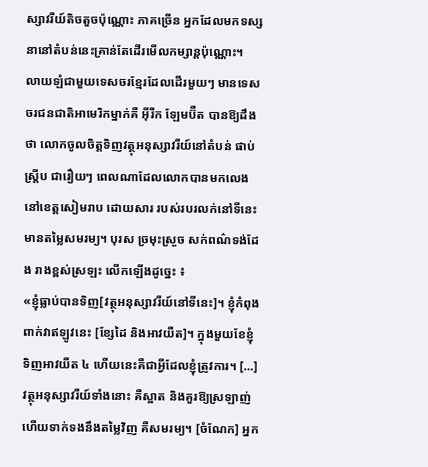ស្សាវរីយ៍តិចតួចប៉ុណ្ណោះ ភាគច្រើន អ្នកដែលមកទស្សនានៅតំបន់នេះគ្រាន់តែដើរមើលកម្សាន្តប៉ុណ្ណោះ។
លាយឡំជាមួយទេសចរខ្មែរដែលដើរមួយៗ មានទេសចរជនជាតិអាមេរិកម្នាក់គឺ អ៊ីរីក ឡែមប៊ឺត បានឱ្យដឹងថា លោកចូលចិត្តទិញវត្ថុអនុស្សាវរីយ៍នៅតំបន់ ផាប់ស្រ្តីប ជារឿយៗ ពេលណាដែលលោកបានមកលេងនៅខេត្តសៀមរាប ដោយសារ របស់របរលក់នៅទីនេះមានតម្លៃសមរម្យ។ បុរស ច្រមុះស្រួច សក់ពណ៌ទង់ដែង រាងខ្ពស់ស្រឡះ លើកឡើងដូច្នេះ ៖
«ខ្ញុំធ្លាប់បានទិញ[វត្ថុអនុស្សាវរីយ៍នៅទីនេះ]។ ខ្ញុំកំពុងពាក់វាឥឡូវនេះ [ខ្សែដៃ និងអាវយឺត]។ ក្នុងមួយខែខ្ញុំទិញអាវយឺត ៤ ហើយនេះគឺជាអ្វីដែលខ្ញុំត្រូវការ។ […] វត្ថុអនុស្សាវរីយ៍ទាំងនោះ គឺស្អាត និងគួរឱ្យស្រឡាញ់ ហើយទាក់ទងនឹងតម្លៃវិញ គឺសមរម្យ។ [ចំណែក] អ្នក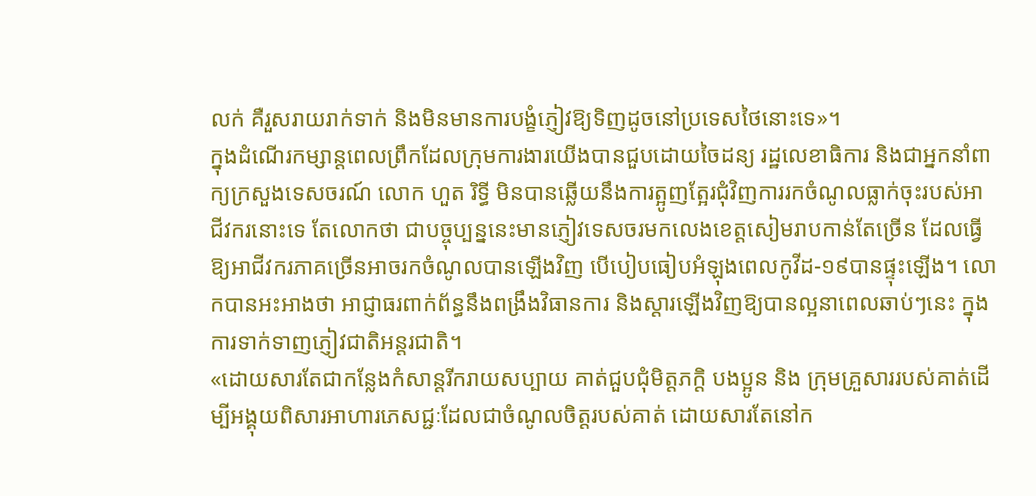លក់ គឺរួសរាយរាក់ទាក់ និងមិនមានការបង្ខំភ្ញៀវឱ្យទិញដូចនៅប្រទេសថៃនោះទេ»។
ក្នុងដំណើរកម្សាន្តពេលព្រឹកដែលក្រុមការងារយើងបានជួបដោយចៃដន្យ រដ្ឋលេខាធិការ និងជាអ្នកនាំពាក្យក្រសួងទេសចរណ៍ លោក ហួត រិទ្ធី មិនបានឆ្លើយនឹងការត្អូញត្អែរជុំវិញការរកចំណូលធ្លាក់ចុះរបស់អាជីវករនោះទេ តែលោកថា ជាបច្ចុប្បន្ននេះមានភ្ញៀវទេសចរមកលេងខេត្តសៀមរាបកាន់តែច្រើន ដែលធ្វើឱ្យអាជីវករភាគច្រើនអាចរកចំណូលបានឡើងវិញ បើបៀបធៀបអំឡុងពេលកូវីដ-១៩បានផ្ទុះឡើង។ លោកបានអះអាងថា អាជ្ញាធរពាក់ព័ន្ធនឹងពង្រឹងវិធានការ និងស្ដារឡើងវិញឱ្យបានល្អនាពេលឆាប់ៗនេះ ក្នុងការទាក់ទាញភ្ញៀវជាតិអន្តរជាតិ។
«ដោយសារតែជាកន្លែងកំសាន្តរីករាយសប្បាយ គាត់ជួបជុំមិត្តភក្តិ បងប្អូន និង ក្រុមគ្រួសាររបស់គាត់ដើម្បីអង្គុយពិសារអាហារភេសជ្ជៈដែលជាចំណូលចិត្តរបស់គាត់ ដោយសារតែនៅក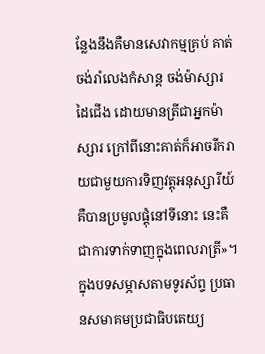ន្លែងនឹងគឺមានសេវាកម្មគ្រប់ គាត់ចង់រាំលេងកំសាន្ត ចង់ម៉ាស្សារ ដៃជើង ដោយមានត្រីជាអ្នកម៉ាស្សារ ក្រៅពីនោះគាត់ក៏អាចរីករាយជាមួយការទិញវត្តុអនុស្សារីយ៍គឺបានប្រមូលផ្តុំនៅទីនោះ នេះគឺជាការទាក់ទាញក្នុងពេលរាត្រី»។
ក្នុងបទសម្ភាសតាមទូរស័ព្ទ ប្រធានសមាគមប្រជាធិបតេយ្យ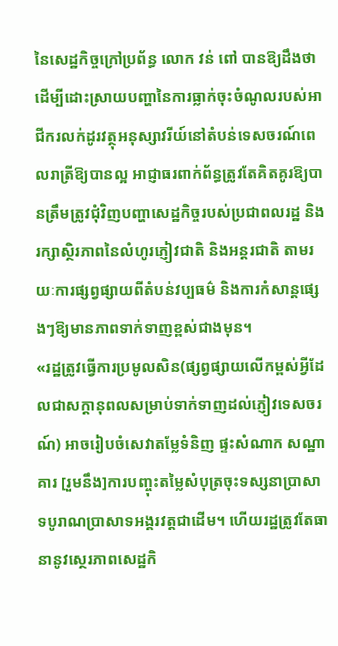នៃសេដ្ឋកិច្ចក្រៅប្រព័ន្ធ លោក វន់ ពៅ បានឱ្យដឹងថា ដើម្បីដោះស្រាយបញ្ហានៃការធ្លាក់ចុះចំណូលរបស់អាជីករលក់ដូរវត្ថុអនុស្សាវរីយ៍នៅតំបន់ទេសចរណ៍ពេលរាត្រីឱ្យបានល្អ អាជ្ញាធរពាក់ព័ន្ធត្រូវតែគិតគូរឱ្យបានត្រឹមត្រូវជុំវិញបញ្ហាសេដ្ឋកិច្ចរបស់ប្រជាពលរដ្ឋ និងរក្សាស្ថិរភាពនៃលំហូរភ្ញៀវជាតិ និងអន្តរជាតិ តាមរយៈការផ្សព្វផ្សាយពីតំបន់វប្បធម៌ និងការកំសាន្តផ្សេងៗឱ្យមានភាពទាក់ទាញខ្ពស់ជាងមុន។
«រដ្ឋត្រូវធ្វើការប្រមូលសិន(ផ្សព្វផ្សាយលើកម្ពស់អ្វីដែលជាសក្ដានុពលសម្រាប់ទាក់ទាញដល់ភ្ញៀវទេសចរណ៍) អាចរៀបចំសេវាតម្លែទំនិញ ផ្ទះសំណាក សណ្ឋាគារ [រួមនឹង]ការបញ្ចុះតម្លៃសំបុត្រចុះទស្សនាប្រាសាទបូរាណប្រាសាទអង្គរវត្តជាដើម។ ហើយរដ្ឋត្រូវតែធានានូវស្ថេរភាពសេដ្ឋកិ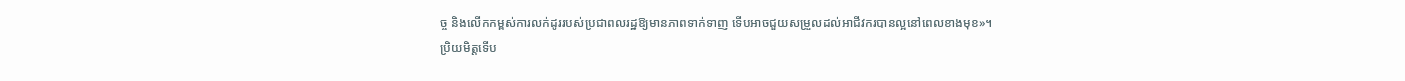ច្ច និងលើកកម្ពស់ការលក់ដូររបស់ប្រជាពលរដ្ឋឱ្យមានភាពទាក់ទាញ ទើបអាចជួយសម្រួលដល់អាជីវករបានល្អនៅពេលខាងមុខ»។
ប្រិយមិត្តទើប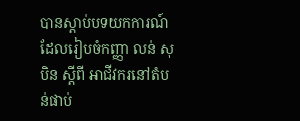បានស្ដាប់បទយកការណ៍ ដែលរៀបចំកញ្ញា លន់ សុបិន ស្ដីពី អាជីវករនៅតំបន់ផាប់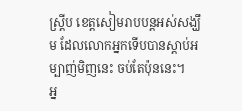ស្រ្តីប ខេត្តសៀមរាបបន្តអស់សង្ឃឹម ដែលលោកអ្នកទើបបានស្ដាប់អម្បាញ់មិញនេះ ចប់តែប៉ុននេះ។
អ្ន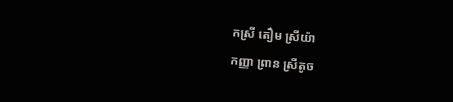កស្រី តឿម ស្រីយ៉ា
កញ្ញា ព្រាន ស្រីតូច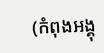(កំពុងអង្គុ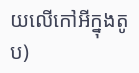យលើកៅអីក្នុងតូប)